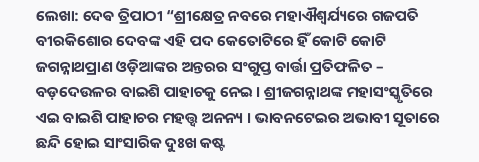ଲେଖା: ଦେଵ ତ୍ରିପାଠୀ “ଶ୍ରୀକ୍ଷେତ୍ର ନବରେ ମହାଐଶ୍ୱର୍ଯ୍ୟରେ ଗଜପତି ବୀରକିଶୋର ଦେବଙ୍କ ଏହି ପଦ କେତୋଟିରେ ହିଁ କୋଟି କୋଟି ଜଗନ୍ନାଥପ୍ରାଣ ଓଡ଼ିଆଙ୍କର ଅନ୍ତରର ସଂଗୁପ୍ତ ବାର୍ତ୍ତା ପ୍ରତିଫଳିତ – ବଡ଼ଦେଉଳର ବାଇଶି ପାହାଚକୁ ନେଇ । ଶ୍ରୀଜଗନ୍ନାଥଙ୍କ ମହାସଂସ୍କୃତିରେ ଏଇ ବାଇଶି ପାହାଚର ମହତ୍ତ୍ଵ ଅନନ୍ୟ । ଭାବନଟେଇର ଅଭାବୀ ସୂତାରେ ଛନ୍ଦି ହୋଇ ସାଂସାରିକ ଦୁଃଖ କଷ୍ଟ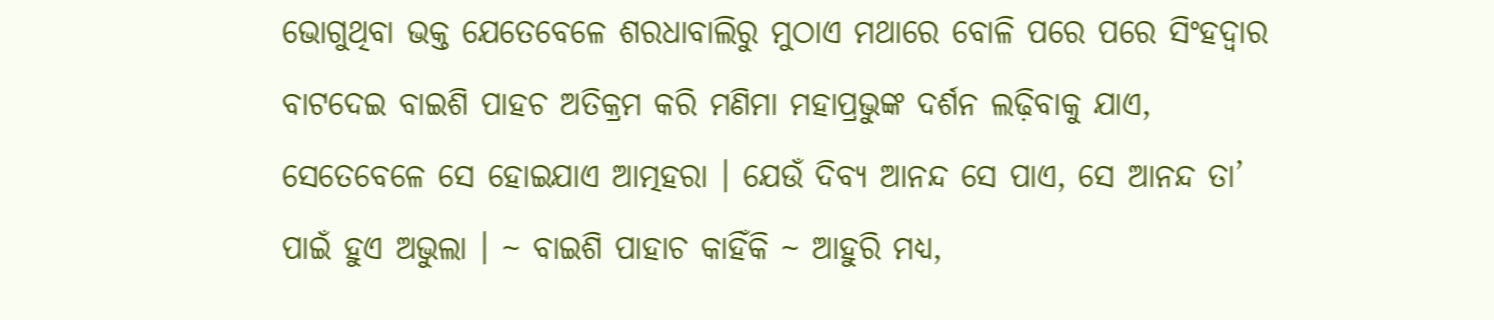ଭୋଗୁଥିବା ଭକ୍ତ ଯେତେବେଳେ ଶରଧାବାଲିରୁ ମୁଠାଏ ମଥାରେ ବୋଳି ପରେ ପରେ ସିଂହଦ୍ଵାର ବାଟଦେଇ ବାଇଶି ପାହଚ ଅତିକ୍ରମ କରି ମଣିମା ମହାପ୍ରଭୁଙ୍କ ଦର୍ଶନ ଲଢ଼ିବାକୁ ଯାଏ, ସେତେବେଳେ ସେ ହୋଇଯାଏ ଆତ୍ମହରା । ଯେଉଁ ଦିବ୍ୟ ଆନନ୍ଦ ସେ ପାଏ, ସେ ଆନନ୍ଦ ତା’ ପାଇଁ ହୁଏ ଅଭୁଲା । ~ ବାଇଶି ପାହାଚ କାହିଁକି ~ ଆହୁରି ମଧ୍ୟ,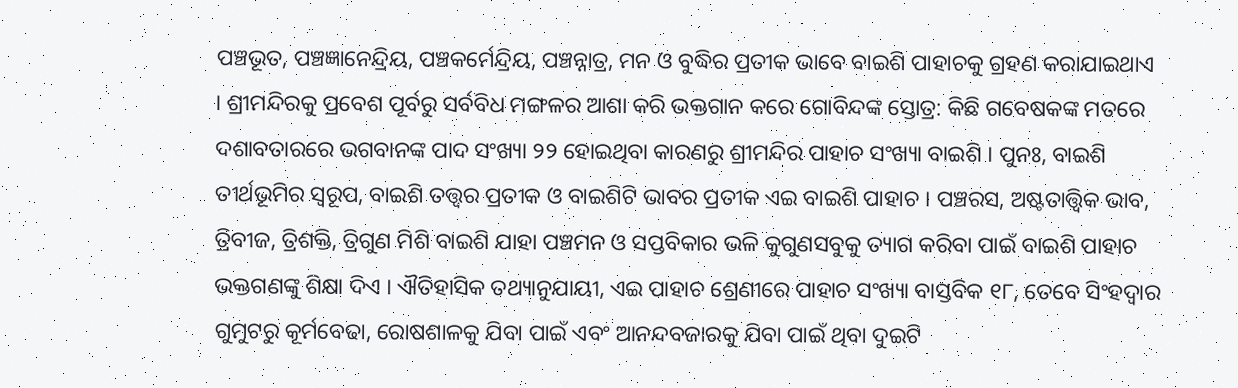ପଞ୍ଚଭୂତ, ପଞ୍ଚଜ୍ଞାନେନ୍ଦ୍ରିୟ, ପଞ୍ଚକର୍ମେନ୍ଦ୍ରିୟ, ପଞ୍ଚନ୍ନାତ୍ର, ମନ ଓ ବୁଦ୍ଧିର ପ୍ରତୀକ ଭାବେ ବାଇଶି ପାହାଚକୁ ଗ୍ରହଣ କରାଯାଇଥାଏ । ଶ୍ରୀମନ୍ଦିରକୁ ପ୍ରବେଶ ପୂର୍ବରୁ ସର୍ବବିଧ ମଙ୍ଗଳର ଆଶା କରି ଭକ୍ତଗାନ କରେ ଗୋବିନ୍ଦଙ୍କ ସ୍ତୋତ୍ର: କିଛି ଗବେଷକଙ୍କ ମତରେ ଦଶାବତାରରେ ଭଗବାନଙ୍କ ପାଦ ସଂଖ୍ୟା ୨୨ ହୋଇଥିବା କାରଣରୁ ଶ୍ରୀମନ୍ଦିର ପାହାଚ ସଂଖ୍ୟା ବାଇଶି । ପୁନଃ, ବାଇଶି ତୀର୍ଥଭୂମିର ସ୍ବରୂପ, ବାଇଶି ତତ୍ତ୍ଵର ପ୍ରତୀକ ଓ ବାଇଶିଟି ଭାବର ପ୍ରତୀକ ଏଇ ବାଇଶି ପାହାଚ । ପଞ୍ଚରସ, ଅଷ୍ଟତାତ୍ତ୍ଵିକ ଭାବ, ତ୍ରିବୀଜ, ତ୍ରିଶକ୍ତି, ତ୍ରିଗୁଣ ମିଶି ବାଇଶି ଯାହା ପଞ୍ଚମନ ଓ ସପ୍ତବିକାର ଭଳି କୁଗୁଣସବୁକୁ ତ୍ୟାଗ କରିବା ପାଇଁ ବାଇଶି ପାହାଚ ଭକ୍ତଗଣଙ୍କୁ ଶିକ୍ଷା ଦିଏ । ଐତିହାସିକ ତଥ୍ୟାନୁଯାୟୀ, ଏଇ ପାହାଚ ଶ୍ରେଣୀରେ ପାହାଚ ସଂଖ୍ୟା ବାସ୍ତବିକ ୧୮, ତେବେ ସିଂହଦ୍ୱାର ଗୁମୁଟରୁ କୂର୍ମବେଢା, ରୋଷଶାଳକୁ ଯିବା ପାଇଁ ଏବଂ ଆନନ୍ଦବଜାରକୁ ଯିବା ପାଇଁ ଥିବା ଦୁଇଟି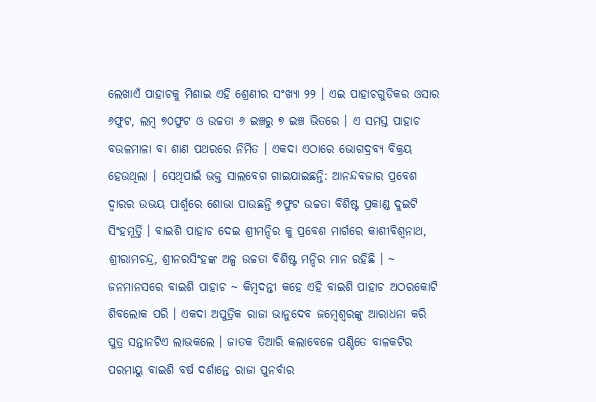ଲେଖାଏଁ ପାହାଚକୁ ମିଶାଇ ଏହି ଶ୍ରେଣୀର ସଂଖ୍ୟା ୨୨ । ଏଇ ପାହାଚଗୁଡିକର ଓସାର ୬ଫୁଟ, ଲମ୍ବ ୭୦ଫୁଟ ଓ ଉଚ୍ଚତା ୬ ଇଞ୍ଚରୁ ୭ ଇଞ୍ଚ ଭିତରେ । ଏ ସମସ୍ତ ପାହାଚ ବଉଳମାଳା ବା ଶାଣ ପଥରରେ ନିର୍ମିତ । ଏକଦା ଏଠାରେ ଭୋଗଦ୍ରବ୍ୟ ବିକ୍ରୟ ହେଉଥିଲା । ସେଥିପାଇଁ ଭକ୍ତ ସାଲବେଗ ଗାଇଯାଇଛନ୍ତି: ଆନନ୍ଦବଜାର ପ୍ରବେଶ ଦ୍ଵାରର ଉଭୟ ପାର୍ଶ୍ଵରେ ଶୋଭା ପାଉଛନ୍ତି ୭ଫୁଟ ଉଚ୍ଚତା ବିଶିଷ୍ଟ ପ୍ରକାଣ୍ଡ ଦୁଇଟି ସିଂହମୂର୍ତ୍ତି । ବାଇଶି ପାହାଚ ଦେଇ ଶ୍ରୀମନ୍ଦିର କୁ ପ୍ରବେଶ ମାର୍ଗରେ କାଶୀବିଶ୍ଵନାଥ, ଶ୍ରୀରାମଚନ୍ଦ୍ର, ଶ୍ରୀନରସିଂହଙ୍କ ଅଳ୍ପ ଉଚ୍ଚତା ବିଶିଷ୍ଟ ମନ୍ଦିର ମାନ ରହିଛି । ~ ଜନମାନସରେ ବାଇଶି ପାହାଚ ~ କିମ୍ବଦନ୍ତୀ କହେ ଏହି ବାଇଶି ପାହାଚ ଅଠରକୋଟି ଶିବଲୋକ ପରି । ଏକଦା ଅପୁତ୍ରିକ ରାଜା ଭାନୁଦେବ ଜମ୍ବେଶ୍ଵରଙ୍କୁ ଆରାଧନା କରି ପୁତ୍ର ସନ୍ତାନଟିଏ ଲାଭକଲେ । ଜାତକ ତିଆରି କଲାବେଳେ ପଣ୍ଡିତେ ବାଳକଟିର ପରମାୟୁ ବାଇଶି ବର୍ଷ ଦର୍ଶାନ୍ତେ ରାଜା ପୁନର୍ବାର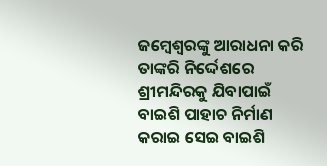ଜମ୍ବେଶ୍ଵରଙ୍କୁ ଆରାଧନା କରି ତାଙ୍କରି ନିର୍ଦ୍ଦେଶରେ ଶ୍ରୀମନ୍ଦିରକୁ ଯିବାପାଇଁ ବାଇଶି ପାହାଚ ନିର୍ମାଣ କରାଇ ସେଇ ବାଇଶି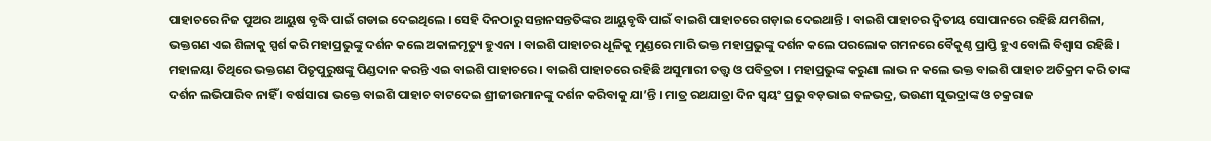ପାହାଚରେ ନିଜ ପୁଅର ଆୟୁଷ ବୃଦ୍ଧି ପାଇଁ ଗଡାଇ ଦେଇଥିଲେ । ସେହି ଦିନଠାରୁ ସନ୍ତାନସନ୍ତତିଙ୍କର ଆୟୁବୃଦ୍ଧି ପାଇଁ ବାଇଶି ପାହାଚରେ ଗଡ଼ାଇ ଦେଇଥାନ୍ତି । ବାଇଶି ପାହାଚର ଦ୍ଵିତୀୟ ସୋପାନରେ ରହିଛି ଯମଶିଳା, ଭକ୍ତଗଣ ଏଇ ଶିଳାକୁ ସ୍ପର୍ଶ କରି ମହାପ୍ରଭୁଙ୍କୁ ଦର୍ଶନ କଲେ ଅକାଳମୃତ୍ୟୁ ହୁଏନା । ବାଇଶି ପାହାଚର ଧୂଳିକୁ ମୁଣ୍ଡରେ ମାରି ଭକ୍ତ ମହାପ୍ରଭୁଙ୍କୁ ଦର୍ଶନ କଲେ ପରଲୋକ ଗମନରେ ବୈକୁଣ୍ଠ ପ୍ରାପ୍ତି ହୁଏ ବୋଲି ବିଶ୍ୱାସ ରହିଛି । ମହାଳୟା ତିଥିରେ ଭକ୍ତଗଣ ପିତୃପୁରୁଷଙ୍କୁ ପିଣ୍ଡଦାନ କରନ୍ତି ଏଇ ବାଇଶି ପାହାଚରେ । ବାଇଶି ପାହାଚରେ ରହିଛି ଅସୁମାରୀ ତତ୍ତ୍ଵ ଓ ପବିତ୍ରତା । ମହାପ୍ରଭୁଙ୍କ କରୁଣା ଲାଭ ନ କଲେ ଭକ୍ତ ବାଇଶି ପାହାଚ ଅତିକ୍ରମ କରି ତାଙ୍କ ଦର୍ଶନ ଲଭିପାରିବ ନାହିଁ । ବର୍ଷସାରା ଭକ୍ତେ ବାଇଶି ପାହାଚ ବାଟଦେଇ ଶ୍ରୀଜୀଉମାନଙ୍କୁ ଦର୍ଶନ କରିବାକୁ ଯା’ନ୍ତି । ମାତ୍ର ରଥଯାତ୍ରା ଦିନ ସ୍ବୟଂ ପ୍ରଭୁ ବଡ଼ଭାଇ ବଳଭଦ୍ର, ଭଉଣୀ ସୁଭଦ୍ରାଙ୍କ ଓ ଚକ୍ରରାଜ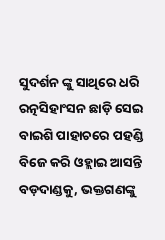ସୁଦର୍ଶନ ଙ୍କୁ ସାଥିରେ ଧରି ରତ୍ନସିହାଂସନ ଛାଡ଼ି ସେଇ ବାଇଶି ପାହାଚରେ ପହଣ୍ଡି ବିଜେ କରି ଓହ୍ଲାଇ ଆସନ୍ତି ବଡ଼ଦାଣ୍ଡକୁ, ଭକ୍ତଗଣଙ୍କୁ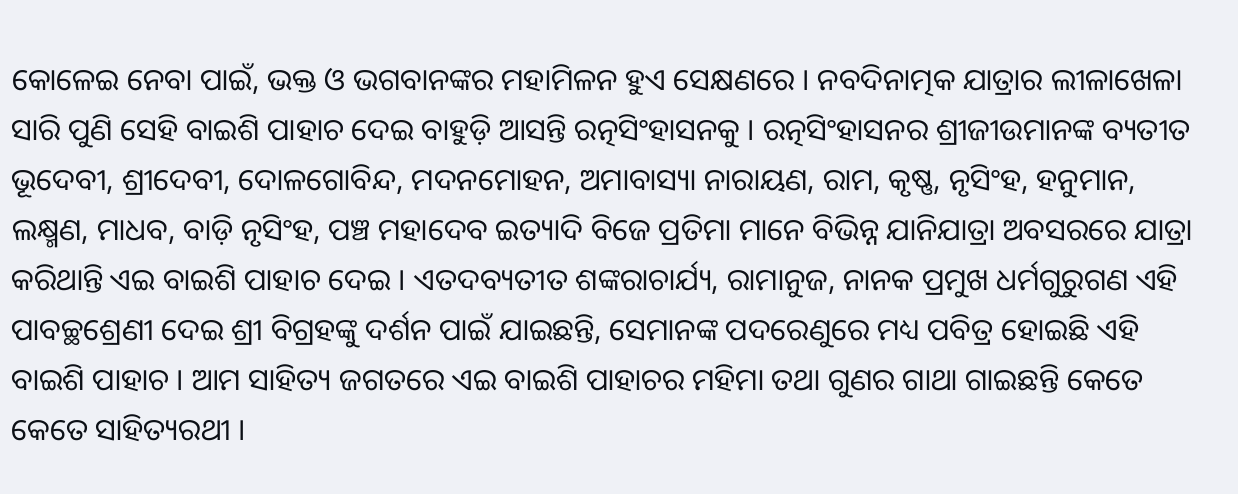କୋଳେଇ ନେବା ପାଇଁ, ଭକ୍ତ ଓ ଭଗବାନଙ୍କର ମହାମିଳନ ହୁଏ ସେକ୍ଷଣରେ । ନବଦିନାତ୍ମକ ଯାତ୍ରାର ଲୀଳାଖେଳା ସାରି ପୁଣି ସେହି ବାଇଶି ପାହାଚ ଦେଇ ବାହୁଡ଼ି ଆସନ୍ତି ରତ୍ନସିଂହାସନକୁ । ରତ୍ନସିଂହାସନର ଶ୍ରୀଜୀଉମାନଙ୍କ ବ୍ୟତୀତ ଭୂଦେବୀ, ଶ୍ରୀଦେବୀ, ଦୋଳଗୋବିନ୍ଦ, ମଦନମୋହନ, ଅମାବାସ୍ୟା ନାରାୟଣ, ରାମ, କୃଷ୍ଣ, ନୃସିଂହ, ହନୁମାନ, ଲକ୍ଷ୍ମଣ, ମାଧବ, ବାଡ଼ି ନୃସିଂହ, ପଞ୍ଚ ମହାଦେବ ଇତ୍ୟାଦି ବିଜେ ପ୍ରତିମା ମାନେ ବିଭିନ୍ନ ଯାନିଯାତ୍ରା ଅବସରରେ ଯାତ୍ରା କରିଥାନ୍ତି ଏଇ ବାଇଶି ପାହାଚ ଦେଇ । ଏତଦବ୍ୟତୀତ ଶଙ୍କରାଚାର୍ଯ୍ୟ, ରାମାନୁଜ, ନାନକ ପ୍ରମୁଖ ଧର୍ମଗୁରୁଗଣ ଏହି ପାବଚ୍ଛଶ୍ରେଣୀ ଦେଇ ଶ୍ରୀ ବିଗ୍ରହଙ୍କୁ ଦର୍ଶନ ପାଇଁ ଯାଇଛନ୍ତି, ସେମାନଙ୍କ ପଦରେଣୁରେ ମଧ୍ୟ ପବିତ୍ର ହୋଇଛି ଏହି ବାଇଶି ପାହାଚ । ଆମ ସାହିତ୍ୟ ଜଗତରେ ଏଇ ବାଇଶି ପାହାଚର ମହିମା ତଥା ଗୁଣର ଗାଥା ଗାଇଛନ୍ତି କେତେ କେତେ ସାହିତ୍ୟରଥୀ ।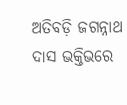ଅତିବଡ଼ି ଜଗନ୍ନାଥ ଦାସ ଭକ୍ତିଭରେ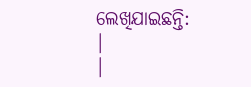ଲେଖିଯାଇଛନ୍ତି:
|
|